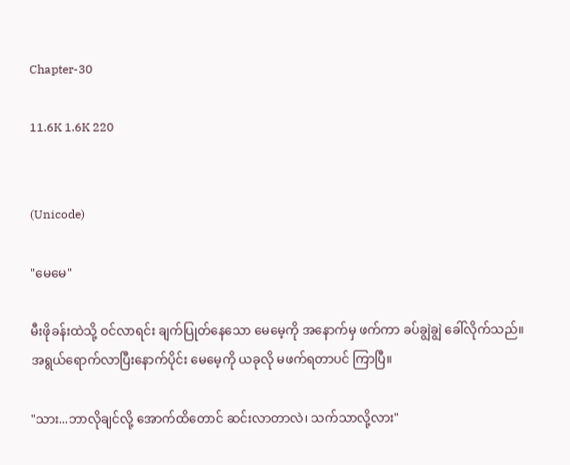Chapter-30

11.6K 1.6K 220


(Unicode)

"မေမေ"

မီးဖိုခန်းထဲသို့ ဝင်လာရင်း ချက်ပြုတ်နေသော မေမေ့ကို အနောက်မှ ဖက်ကာ ခပ်ချွဲချွဲ ခေါ်လိုက်သည်။ အရွယ်ရောက်လာပြီးနောက်ပိုင်း မေမေ့ကို ယခုလို မဖက်ရတာပင် ကြာပြီ။

"သား...ဘာလိုချင်လို့ အောက်ထိတောင် ဆင်းလာတာလဲ၊ သက်သာလို့လား"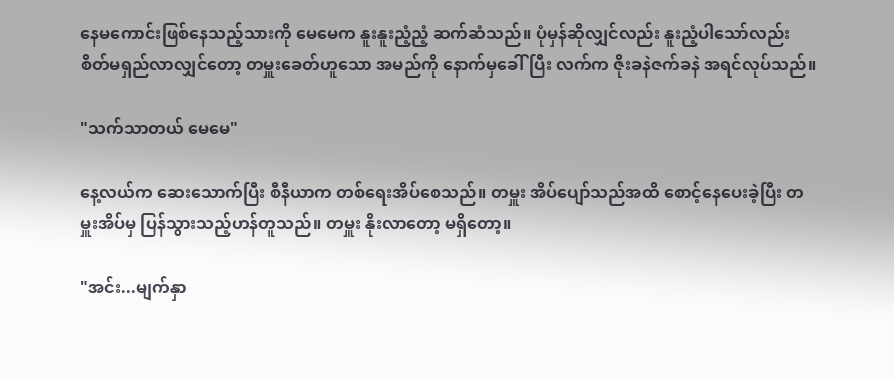နေမကောင်းဖြစ်နေသည့်သားကို မေမေက နူးနူးညံ့ညံ့ ဆက်ဆံသည်။ ပုံမှန်ဆိုလျှင်လည်း နူးညံ့ပါသော်လည်း စိတ်မရှည်လာလျှင်တော့ တမှူးခေတ်ဟူသော အမည်ကို နောက်မှခေါ်ပြီး လက်က ဇိုးခနဲဇက်ခနဲ အရင်လုပ်သည်။

"သက်သာတယ် မေမေ"

နေ့လယ်က ဆေးသောက်ပြီး စီနီယာက တစ်ရေးအိပ်စေသည်။ တမှူး အိပ်ပျော်သည်အထိ စောင့်နေပေးခဲ့ပြီး တမှူးအိပ်မှ ပြန်သွားသည့်ဟန်တူသည်။ တမှူး နိုးလာတော့ မရှိတော့။

"အင်း...မျက်နှာ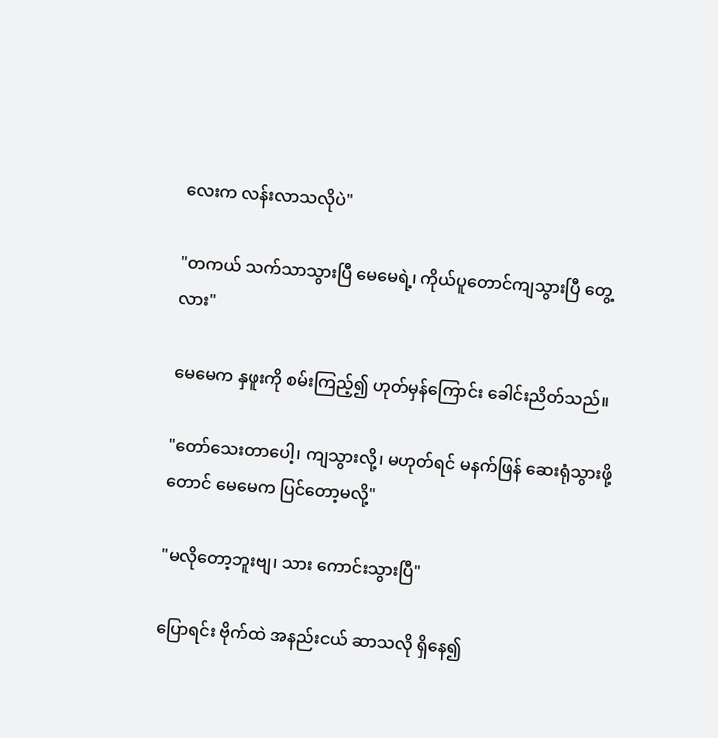လေးက လန်းလာသလိုပဲ"

"တကယ် သက်သာသွားပြီ မေမေရဲ့၊ ကိုယ်ပူတောင်ကျသွားပြီ တွေ့လား"

မေမေက နှဖူးကို စမ်းကြည့်၍ ဟုတ်မှန်ကြောင်း ခေါင်းညိတ်သည်။

"တော်သေးတာပေါ့၊ ကျသွားလို့၊ မဟုတ်ရင် မနက်ဖြန် ဆေးရုံသွားဖို့တောင် မေမေက ပြင်တော့မလို့"

"မလိုတော့ဘူးဗျ၊ သား ကောင်းသွားပြီ"

ပြောရင်း ဗိုက်ထဲ အနည်းငယ် ဆာသလို ရှိနေ၍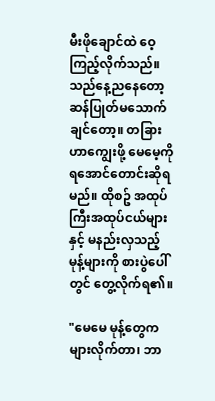မီးဖိုချောင်ထဲ ဝေ့ကြည့်လိုက်သည်။ သည်နေ့ညနေတော့ ဆန်ပြုတ်မသောက်ချင်တော့။ တခြားဟာကျွေးဖို့ မေမေ့ကို ရအောင်တောင်းဆိုရမည်။ ထိုစဥ် အထုပ်ကြီးအထုပ်ငယ်များနှင့် မနည်းလှသည့် မုန့်များကို စားပွဲပေါ်တွင် တွေ့လိုက်ရ၏။

"မေမေ မုန့်တွေကများလိုက်တာ၊ ဘာ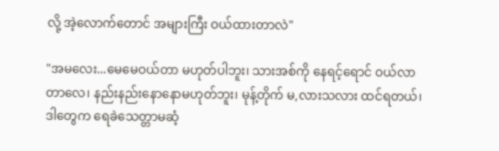လို့ အဲ့လောက်တောင် အများကြီး ဝယ်ထားတာလဲ"

"အမလေး...မေမေဝယ်တာ မဟုတ်ပါဘူး၊ သားအစ်ကို နေရင့်ရောင် ဝယ်လာတာလေ၊ နည်းနည်းနောနောမဟုတ်ဘူး၊ မုန့်တိုက် မ,လားသလား ထင်ရတယ်၊ ဒါတွေက ရေခဲသေတ္တာမဆံ့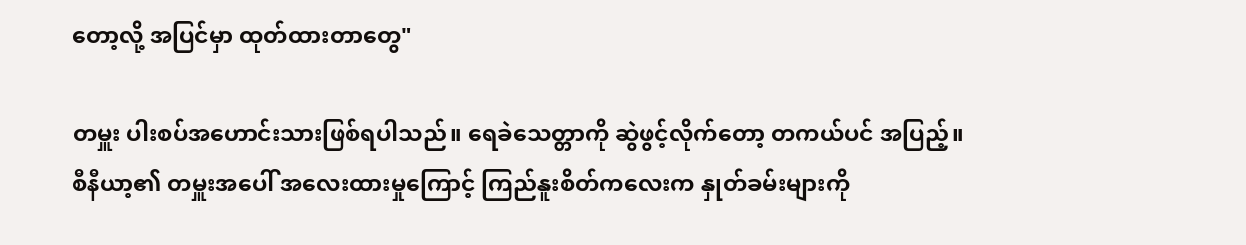တော့လို့ အပြင်မှာ ထုတ်ထားတာတွေ"

တမှူး ပါးစပ်အဟောင်းသားဖြစ်ရပါသည်။ ရေခဲသေတ္တာကို ဆွဲဖွင့်လိုက်တော့ တကယ်ပင် အပြည့်။ စီနီယာ့၏ တမှူးအပေါ် အလေးထားမှုကြောင့် ကြည်နူးစိတ်ကလေးက နှုတ်ခမ်းများကို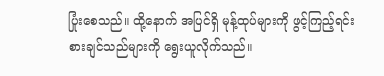ပြုံးစေသည်။ ထို့နောက် အပြင်ရှိ မုန့်ထုပ်များကို ဖွင့်ကြည့်ရင်း စားချင်သည်များကို ရွေးယူလိုက်သည်။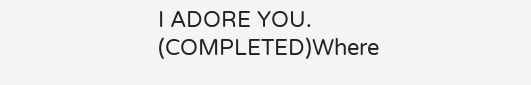I ADORE YOU. (COMPLETED)Where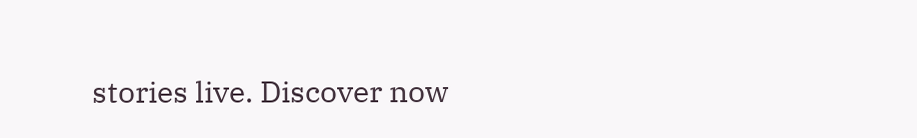stories live. Discover now